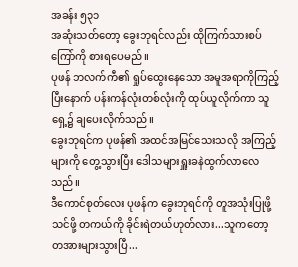အခန်း ၅၃၁
အဆုံးသတ်တော့ ခွေးဘုရင်လည်း ထိုကြက်သားစပ်ကြော်ကို စားရပေမည်။
ပုဖန် ဘလက်ကီ၏ ရှုပ်ထွေးနေသော အမူအရာကိုကြည့်ပြီးနောက် ပန်းကန်လုံးတစ်လုံးကို ထုပ်ယူလိုက်ကာ သူရှေ့၌ ချပေးလိုက်သည်။
ခွေးဘုရင်က ပုဖန်၏ အထင်အမြင်သေးသလို အကြည့်များကို တွေ့သွားပြီး ဒေါသများရှူးခနဲထွက်လာလေသည်။
ဒီကောင်စုတ်လေး ပုဖန်က ခွေးဘုရင်ကို တူအသုံးပြုဖို့ သင်ဖို့ တကယ်ကို ခိုင်းရဲတယ်ဟုတ်လား...သူကတော့ တအားများသွားပြီ...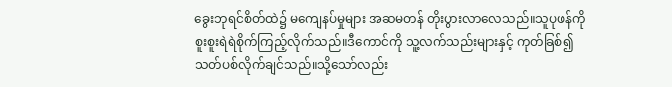ခွေးဘုရင်စိတ်ထဲ၌ မကျေနပ်မှုများ အဆမတန် တိုးပွားလာလေသည်။သူပုဖန်ကို စူးစူးရဲရဲစိုက်ကြည့်လိုက်သည်။ဒီကောင်ကို သူ့လက်သည်းများနှင့် ကုတ်ခြစ်၍ သတ်ပစ်လိုက်ချင်သည်။သို့သော်လည်း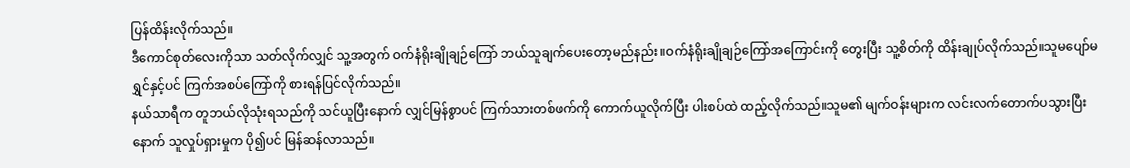ပြန်ထိန်းလိုက်သည်။
ဒီကောင်စုတ်လေးကိုသာ သတ်လိုက်လျှင် သူ့အတွက် ဝက်နံရိုးချိုချဉ်ကြော် ဘယ်သူချက်ပေးတော့မည်နည်း။ဝက်နံရိုးချိုချဉ်ကြော်အကြောင်းကို တွေးပြီး သူ့စိတ်ကို ထိန်းချုပ်လိုက်သည်။သူမပျော်မရွှင်နှင့်ပင် ကြက်အစပ်ကြော်ကို စားရန်ပြင်လိုက်သည်။
နယ်သာရီက တူဘယ်လိုသုံးရသည်ကို သင်ယူပြီးနောက် လျှင်မြန်စွာပင် ကြက်သားတစ်ဖက်ကို ကောက်ယူလိုက်ပြီး ပါးစပ်ထဲ ထည့်လိုက်သည်။သူမ၏ မျက်ဝန်းများက လင်းလက်တောက်ပသွားပြီးနောက် သူလှုပ်ရှားမှုက ပို၍ပင် မြန်ဆန်လာသည်။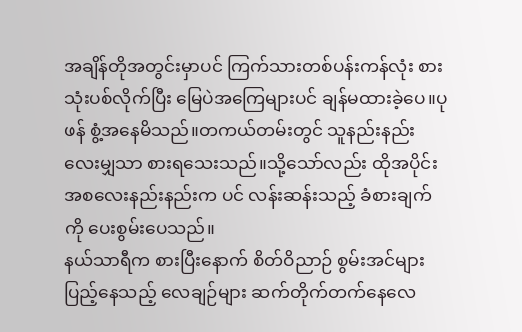အချိန်တိုအတွင်းမှာပင် ကြက်သားတစ်ပန်းကန်လုံး စားသုံးပစ်လိုက်ပြီး မြေပဲအကြေများပင် ချန်မထားခဲ့ပေ။ပုဖန် စွံ့အနေမိသည်။တကယ်တမ်းတွင် သူနည်းနည်းလေးမျှသာ စားရသေးသည်။သို့သော်လည်း ထိုအပိုင်းအစလေးနည်းနည်းက ပင် လန်းဆန်းသည့် ခံစားချက်ကို ပေးစွမ်းပေသည်။
နယ်သာရီက စားပြီးနောက် စိတ်ဝိညာဉ် စွမ်းအင်များပြည့်နေသည့် လေချဉ်များ ဆက်တိုက်တက်နေလေ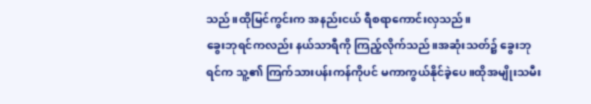သည်။ထိုမြင်ကွင်းက အနည်းငယ် ရီစရာကောင်းလှသည်။
ခွေးဘုရင်ကလည်း နယ်သာရီကို ကြည့်လိုက်သည်။အဆုံးသတ်၌ ခွေးဘုရင်က သူ့၏ ကြက်သားပန်းကန်ကိုပင် မကာကွယ်နိုင်ခဲ့ပေ။ထိုအမျိုးသမီး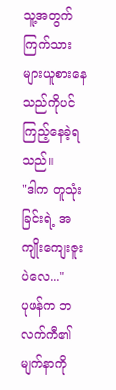သူ့အတွက် ကြက်သားများယူစားနေသည်ကိုပင် ကြည့်နေခဲ့ရသည်။
"ဒါက တူသုံးခြင်းရဲ့ အကျိုးကျေးဇူးပဲလေ..."
ပုဖန်က ဘလက်ကီ၏ မျက်နာကို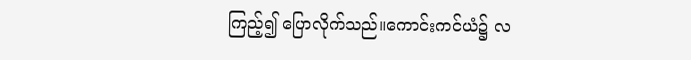ကြည့်၍ ပြောလိုက်သည်။ကောင်းကင်ယံ၌ လ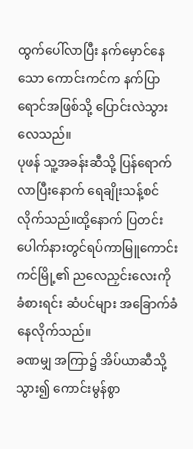ထွက်ပေါ်လာပြီး နက်မှောင်နေသော ကောင်းကင်က နက်ပြာရောင်အဖြစ်သို့ ပြောင်းလဲသွားလေသည်။
ပုဖန် သူ့အခန်းဆီသို့ ပြန်ရောက်လာပြီးနောက် ရေချိုးသန့်စင်လိုက်သည်။ထို့နောက် ပြတင်းပေါက်နားတွင်ရပ်ကာမြူကောင်းကင်မြို့၏ ညလေညှင်းလေးကို ခံစားရင်း ဆံပင်များ အခြောက်ခံနေလိုက်သည်။
ခဏမျှ အကြာ၌ အိပ်ယာဆီသို့ သွား၍ ကောင်းမွန်စွာ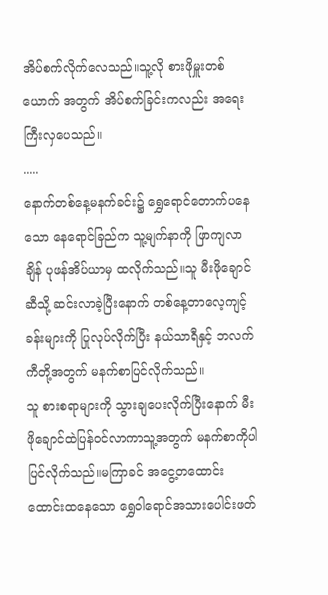အိပ်စက်လိုက်လေသည်။သူ့လို စားဖိုမှူးတစ်ယောက် အတွက် အိပ်စက်ခြင်းကလည်း အရေးကြီးလှပေသည်။
.....
နောက်တစ်နေ့မနက်ခင်း၌ ရွှေရောင်တောက်ပနေသော နေရောင်ခြည်က သူ့မျက်နာကို ဖြာကျလာချိန် ပုဖန်အိပ်ယာမှ ထလိုက်သည်။သူ မီးဖိုချောင်ဆီသို့ ဆင်းလာခဲ့ပြီးနောက် တစ်နေ့တာလေ့ကျင့်ခန်းများကို ပြုလုပ်လိုက်ပြီး နယ်သာရီနှင့် ဘလက်ကီတို့အတွက် မနက်စာပြင်လိုက်သည်။
သူ စားစရာများကို သွားချပေးလိုက်ပြီးနောက် မီးဖိုချောင်ထဲပြန်ဝင်လာကာသူ့အတွက် မနက်စာကိုပါ ပြင်လိုက်သည်။မကြာခင် အငွေ့တထောင်းထောင်းထနေသော ရွှေဝါရောင်အသားပေါင်းဖတ်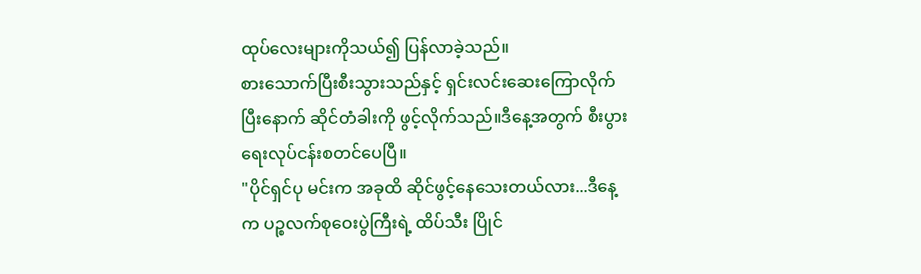ထုပ်လေးများကိုသယ်၍ ပြန်လာခဲ့သည်။
စားသောက်ပြီးစီးသွားသည်နှင့် ရှင်းလင်းဆေးကြောလိုက်ပြီးနောက် ဆိုင်တံခါးကို ဖွင့်လိုက်သည်။ဒီနေ့အတွက် စီးပွားရေးလုပ်ငန်းစတင်ပေပြီ။
"ပိုင်ရှင်ပု မင်းက အခုထိ ဆိုင်ဖွင့်နေသေးတယ်လား...ဒီနေ့က ပဉ္စလက်စုဝေးပွဲကြီးရဲ့ ထိပ်သီး ပြိုင်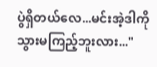ပွဲရှိတယ်လေ...မင်းအဲ့ဒါကို သွားမကြည့်ဘူးလား..."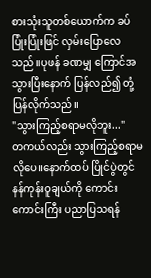စားသုံးသူတစ်ယောက်က ခပ်ပြုံးပြုံးဖြင် လှမ်းပြောလေသည်။ပုဖန် ခဏမျှ ကြောင်အသွားပြီးနောက် ပြန်လည်၍ တုံ့ပြန်လိုက်သည်။
"သွားကြည့်စရာမလိုဘူး..."
တကယ်လည်း သွားကြည့်စရာမလိုပေ။နောက်ထပ် ပြိုင်ပွဲတွင် နန်ကုန်းဝူချယ်ကို ကောင်းကောင်းကြီး ပညာပြသရန်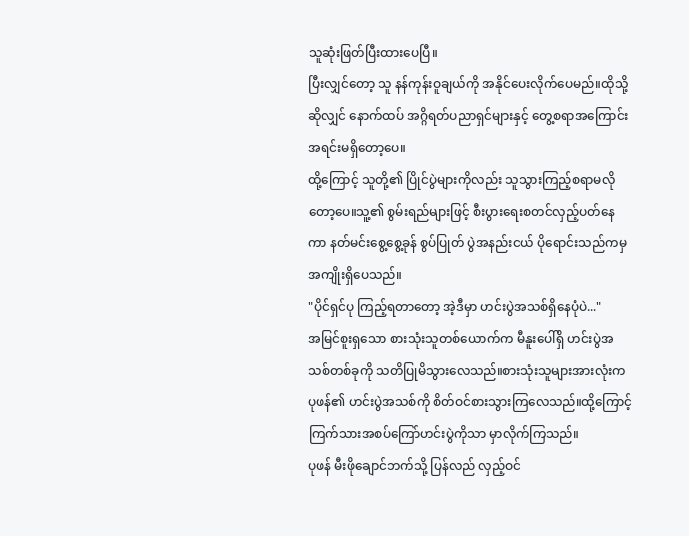သူဆုံးဖြတ်ပြီးထားပေပြီ။
ပြီးလျှင်တော့ သူ နန်ကုန်းဝူချယ်ကို အနိုင်ပေးလိုက်ပေမည်။ထိုသို့ဆိုလျှင် နောက်ထပ် အဂ္ဂိရတ်ပညာရှင်များနှင့် တွေ့စရာအကြောင်းအရင်းမရှိတော့ပေ။
ထို့ကြောင့် သူတို့၏ ပြိုင်ပွဲများကိုလည်း သူသွားကြည့်စရာမလိုတော့ပေ။သူ့၏ စွမ်းရည်များဖြင့် စီးပွားရေးစတင်လှည့်ပတ်နေကာ နတ်မင်းစွေ့စွေ့ခုန် စွပ်ပြုတ် ပွဲအနည်းငယ် ပိုရောင်းသည်ကမှ အကျိုးရှိပေသည်။
"ပိုင်ရှင်ပု ကြည့်ရတာတော့ အဲ့ဒီမှာ ဟင်းပွဲအသစ်ရှိနေပုံပဲ..."
အမြင်စူးရှသော စားသုံးသူတစ်ယောက်က မီနူးပေါ်ရှိ ဟင်းပွဲအသစ်တစ်ခုကို သတိပြုမိသွားလေသည်။စားသုံးသူများအားလုံးက ပုဖန်၏ ဟင်းပွဲအသစ်ကို စိတ်ဝင်စားသွားကြလေသည်။ထို့ကြောင့် ကြက်သားအစပ်ကြော်ဟင်းပွဲကိုသာ မှာလိုက်ကြသည်။
ပုဖန် မီးဖိုချောင်ဘက်သို့ ပြန်လည် လှည့်ဝင်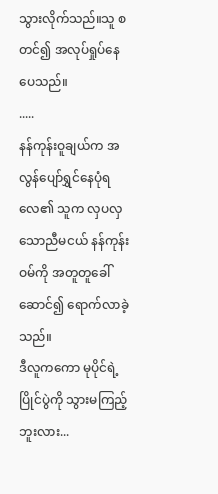သွားလိုက်သည်။သူ စတင်၍ အလုပ်ရှုပ်နေပေသည်။
.....
နန်ကုန်းဝူချယ်က အလွန်ပျော်ရွှင်နေပုံရလေ၏ သူက လှပလှသောညီမငယ် နန်ကုန်းဝမ်ကို အတူတူခေါ်ဆောင်၍ ရောက်လာခဲ့သည်။
ဒီလူကကော မုပိုင်ရဲ့ ပြိုင်ပွဲကို သွားမကြည့်ဘူးလား...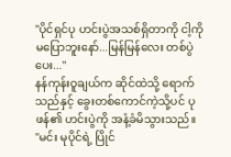"ပိုင်ရှင်ပု ဟင်းပွဲအသစ်ရှိတာကို ငါ့ကို မပြောဘူးနော်...မြန်မြန်လေး တစ်ပွဲပေး..."
နန်ကုန်းဝူချယ်က ဆိုင်ထဲသို့ ရောက်သည်နှင့် ခွေးတစ်ကောင်ကဲ့သို့ပင် ပုဖန်၏ ဟင်းပွဲကို အနံ့ခံမိသွားသည်။
"မင်း မုပိုင်ရဲ့ ပြိုင်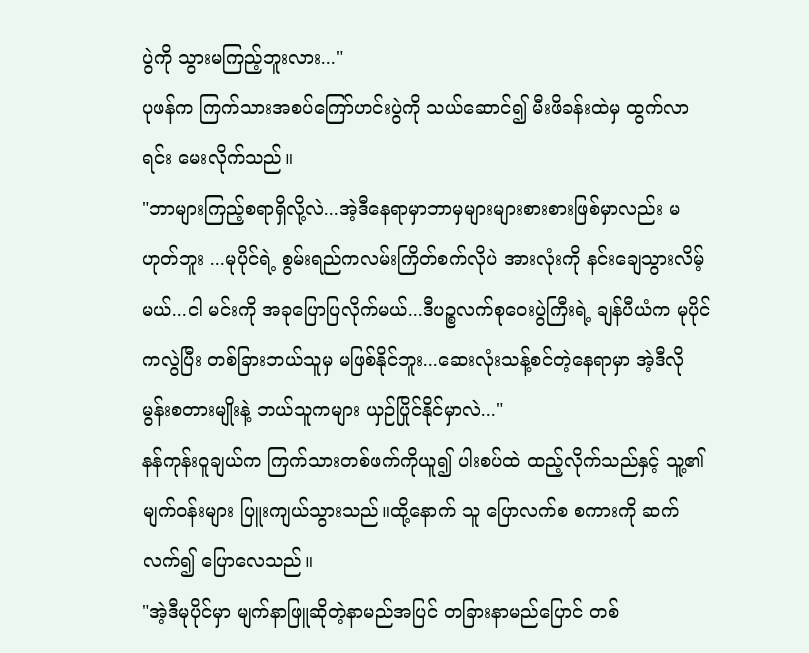ပွဲကို သွားမကြည့်ဘူးလား..."
ပုဖန်က ကြက်သားအစပ်ကြော်ဟင်းပွဲကို သယ်ဆောင်၍ မီးဖိခန်းထဲမှ ထွက်လာရင်း မေးလိုက်သည်။
"ဘာများကြည့်စရာရှိလို့လဲ...အဲ့ဒီနေရာမှာဘာမှများများစားစားဖြစ်မှာလည်း မဟုတ်ဘူး ...မုပိုင်ရဲ့ စွမ်းရည်ကလမ်းကြိတ်စက်လိုပဲ အားလုံးကို နင်းချေသွားလိမ့်မယ်...ငါ မင်းကို အခုပြောပြလိုက်မယ်...ဒီပဉ္စလက်စုဝေးပွဲကြီးရဲ့ ချန်ပီယံက မုပိုင်ကလွဲပြီး တစ်ခြားဘယ်သူမှ မဖြစ်နိုင်ဘူး...ဆေးလုံးသန့်စင်တဲ့နေရာမှာ အဲ့ဒီလို မွန်းစတားမျိုးနဲ့ ဘယ်သူကများ ယှဉ်ပြိုင်နိုင်မှာလဲ..."
နန်ကုန်းဝူချယ်က ကြက်သားတစ်ဖက်ကိုယူ၍ ပါးစပ်ထဲ ထည့်လိုက်သည်နှင့် သူ့၏ မျက်ဝန်းများ ပြူးကျယ်သွားသည်။ထို့နောက် သူ ပြောလက်စ စကားကို ဆက်လက်၍ ပြောလေသည်။
"အဲ့ဒီမုပိုင်မှာ မျက်နာဖြူဆိုတဲ့နာမည်အပြင် တခြားနာမည်ပြောင် တစ်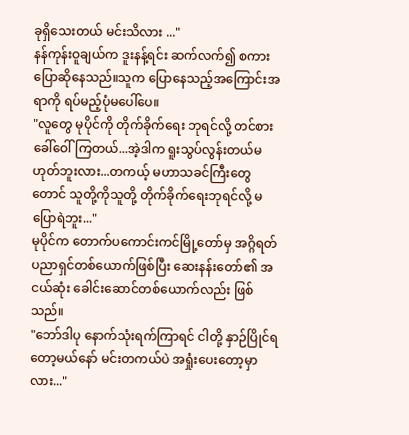ခုရှိသေးတယ် မင်းသိလား ..."
နန်ကုန်းဝူချယ်က ဒူးနန့်ရင်း ဆက်လက်၍ စကားပြောဆိုနေသည်။သူက ပြောနေသည့်အကြောင်းအရာကို ရပ်မည့်ပုံမပေါ်ပေ။
"လူတွေ မုပိုင်ကို တိုက်ခိုက်ရေး ဘုရင်လို့ တင်စားခေါ်ဝေါ်ကြတယ်...အဲ့ဒါက ရူးသွပ်လွန်းတယ်မဟုတ်ဘူးလား...တကယ့် မဟာသခင်ကြီးတွေတောင် သူတို့ကိုသူတို့ တိုက်ခိုက်ရေးဘုရင်လို့ မပြောရဲဘူး..."
မုပိုင်က တောက်ပကောင်းကင်မြို့တော်မှ အဂ္ဂိရတ်ပညာရှင်တစ်ယောက်ဖြစ်ပြီး ဆေးနန်းတော်၏ အငယ်ဆုံး ခေါင်းဆောင်တစ်ယောက်လည်း ဖြစ်သည်။
"ဘော်ဒါပု နောက်သုံးရက်ကြာရင် ငါတို့ နှာဉ်ပြိုင်ရတော့မယ်နော် မင်းတကယ်ပဲ အရှုံးပေးတော့မှာလား..."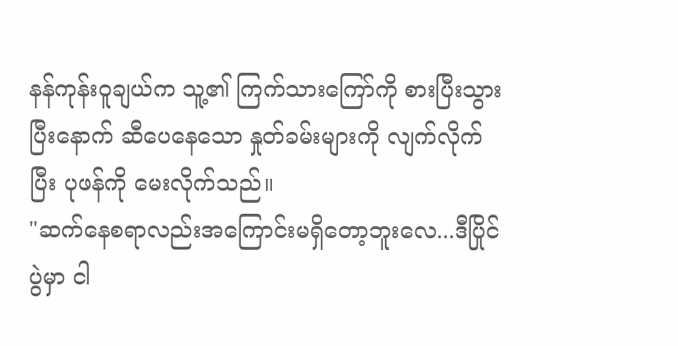နန်ကုန်းဝူချယ်က သူ့၏ ကြက်သားကြော်ကို စားပြီးသွားပြီးနောက် ဆီပေနေသော နှုတ်ခမ်းများကို လျက်လိုက်ပြီး ပုဖန်ကို မေးလိုက်သည်။
"ဆက်နေစရာလည်းအကြောင်းမရှိတော့ဘူးလေ...ဒီပြိုင်ပွဲမှာ ငါ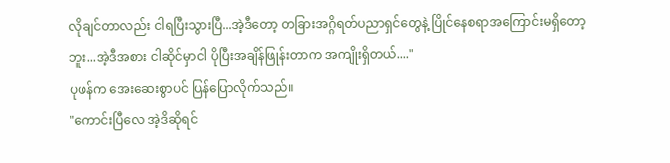လိုချင်တာလည်း ငါရပြီးသွားပြီ...အဲ့ဒီတော့ တခြားအဂ္ဂိရတ်ပညာရှင်တွေနဲ့ ပြိုင်နေစရာအကြောင်းမရှိတော့ဘူး...အဲ့ဒီအစား ငါဆိုင်မှာငါ ပိုပြီးအချိန်ဖြုန်းတာက အကျိုးရှိတယ်...."
ပုဖန်က အေးဆေးစွာပင် ပြန်ပြောလိုက်သည်။
"ကောင်းပြီလေ အဲ့ဒိဆိုရင်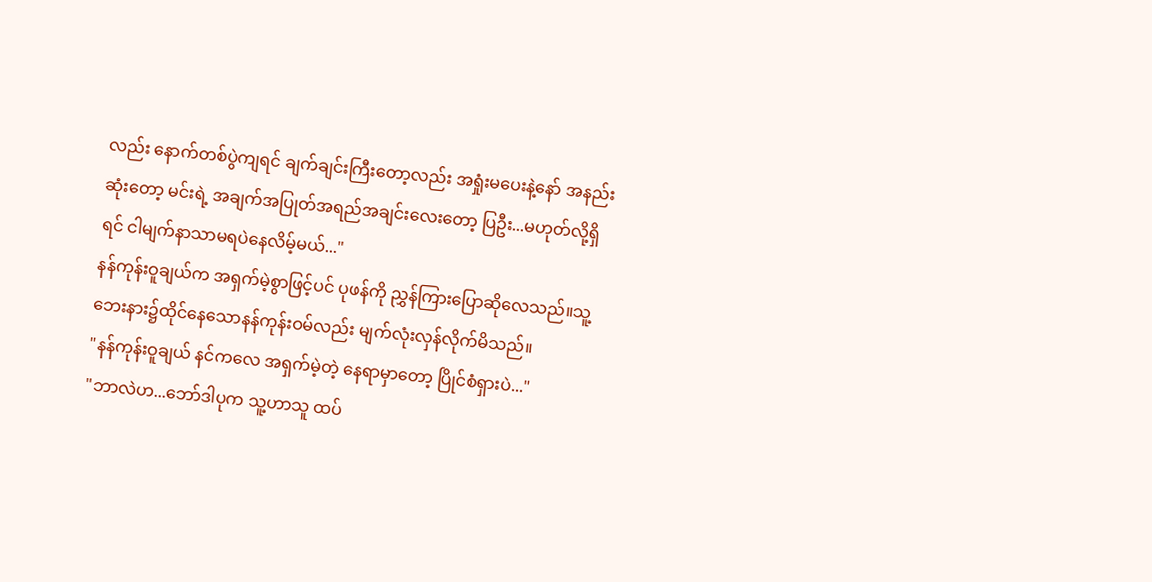လည်း နောက်တစ်ပွဲကျရင် ချက်ချင်းကြီးတော့လည်း အရှုံးမပေးနဲ့နော် အနည်းဆုံးတော့ မင်းရဲ့ အချက်အပြုတ်အရည်အချင်းလေးတော့ ပြဦး...မဟုတ်လို့ရှိရင် ငါမျက်နာသာမရပဲနေလိမ့်မယ်..."
နန်ကုန်းဝူချယ်က အရှက်မဲ့စွာဖြင့်ပင် ပုဖန်ကို ညွှန်ကြားပြောဆိုလေသည်။သူ့ဘေးနား၌ထိုင်နေသောနန်ကုန်းဝမ်လည်း မျက်လုံးလှန်လိုက်မိသည်။
"နန်ကုန်းဝူချယ် နင်ကလေ အရှက်မဲ့တဲ့ နေရာမှာတော့ ပြိုင်စံရှားပဲ..."
"ဘာလဲဟ...ဘော်ဒါပုက သူ့ဟာသူ ထပ်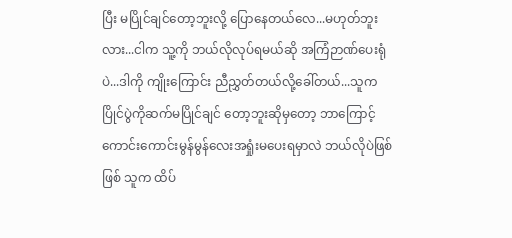ပြီး မပြိုင်ချင်တော့ဘူးလို့ ပြောနေတယ်လေ...မဟုတ်ဘူးလား...ငါက သူ့ကို ဘယ်လိုလုပ်ရမယ်ဆို အကြံဉာဏ်ပေးရုံပဲ...ဒါကို ကျိုးကြောင်း ညီညွှတ်တယ်လို့ခေါ်တယ်...သူက ပြိုင်ပွဲကိုဆက်မပြိုင်ချင် တော့ဘူးဆိုမှတော့ ဘာကြောင့်ကောင်းကောင်းမွန်မွန်လေးအရှုံးမပေးရမှာလဲ ဘယ်လိုပဲဖြစ်ဖြစ် သူက ထိပ်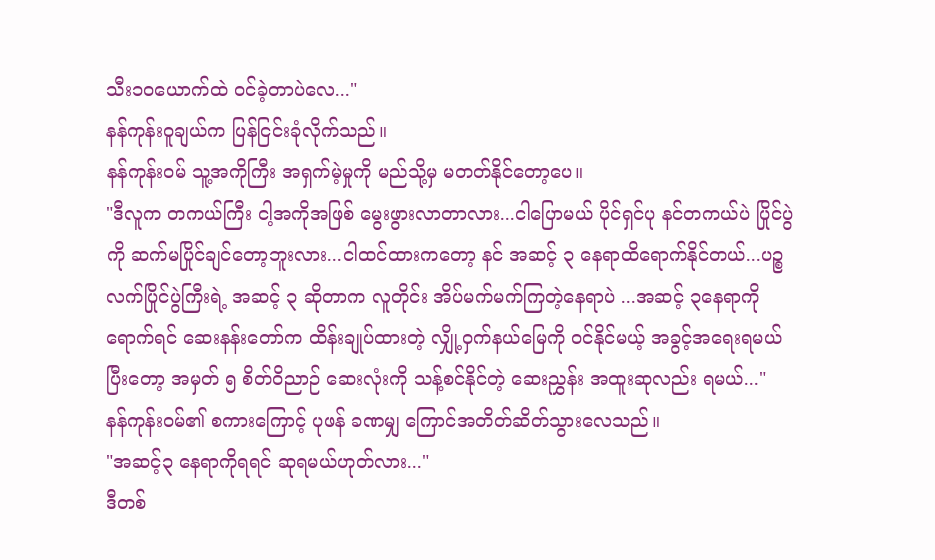သီး၁၀ယောက်ထဲ ဝင်ခဲ့တာပဲလေ..."
နန်ကုန်းဝူချယ်က ပြန်ငြင်းခုံလိုက်သည်။
နန်ကုန်းဝမ် သူ့အကိုကြီး အရှက်မဲ့မှုကို မည်သို့မှ မတတ်နိုင်တော့ပေ။
"ဒီလူက တကယ်ကြီး ငါ့အကိုအဖြစ် မွေးဖွားလာတာလား...ငါပြောမယ် ပိုင်ရှင်ပု နင်တကယ်ပဲ ပြိုင်ပွဲကို ဆက်မပြိုင်ချင်တော့ဘူးလား...ငါထင်ထားကတော့ နင် အဆင့် ၃ နေရာထိရောက်နိုင်တယ်...ပဉ္စလက်ပြိုင်ပွဲကြီးရဲ့ အဆင့် ၃ ဆိုတာက လူတိုင်း အိပ်မက်မက်ကြတဲ့နေရာပဲ ...အဆင့် ၃နေရာကို ရောက်ရင် ဆေးနန်းတော်က ထိန်းချုပ်ထားတဲ့ လျှို့ဝှက်နယ်မြေကို ဝင်နိုင်မယ့် အခွင့်အရေးရမယ် ပြီးတော့ အမှတ် ၅ စိတ်ဝိညာဉ် ဆေးလုံးကို သန့်စင်နိုင်တဲ့ ဆေးညွှန်း အထူးဆုလည်း ရမယ်..."
နန်ကုန်းဝမ်၏ စကားကြောင့် ပုဖန် ခဏမျှ ကြောင်အတိတ်ဆိတ်သွားလေသည်။
"အဆင့်၃ နေရာကိုရရင် ဆုရမယ်ဟုတ်လား..."
ဒီတစ်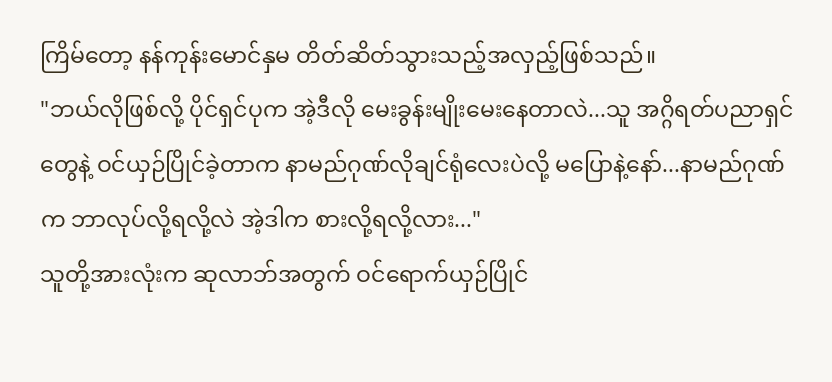ကြိမ်တော့ နန်ကုန်းမောင်နှမ တိတ်ဆိတ်သွားသည့်အလှည့်ဖြစ်သည်။
"ဘယ်လိုဖြစ်လို့ ပိုင်ရှင်ပုက အဲ့ဒီလို မေးခွန်းမျိုးမေးနေတာလဲ...သူ အဂ္ဂိရတ်ပညာရှင်တွေနဲ့ ဝင်ယှဉ်ပြိုင်ခဲ့တာက နာမည်ဂုဏ်လိုချင်ရုံလေးပဲလို့ မပြောနဲ့နော်...နာမည်ဂုဏ်က ဘာလုပ်လို့ရလို့လဲ အဲ့ဒါက စားလို့ရလို့လား..."
သူတို့အားလုံးက ဆုလာဘ်အတွက် ဝင်ရောက်ယှဉ်ပြိုင်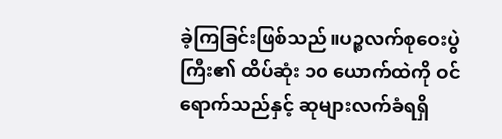ခဲ့ကြခြင်းဖြစ်သည်။ပဉ္စလက်စုဝေးပွဲကြီး၏ ထိပ်ဆုံး ၁၀ ယောက်ထဲကို ဝင်ရောက်သည်နှင့် ဆုများလက်ခံရရှိ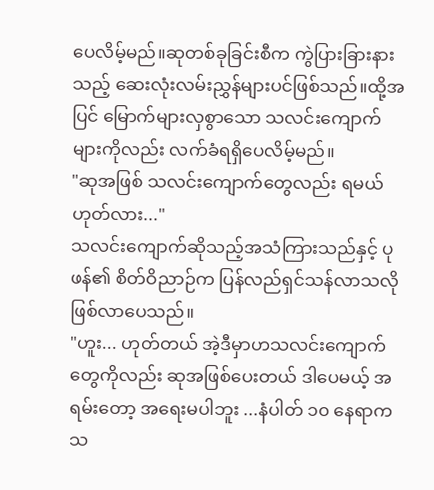ပေလိမ့်မည်။ဆုတစ်ခုခြင်းစီက ကွဲပြားခြားနားသည့် ဆေးလုံးလမ်းညွှန်များပင်ဖြစ်သည်။ထို့အပြင် မြောက်များလှစွာသော သလင်းကျောက်များကိုလည်း လက်ခံရရှိပေလိမ့်မည်။
"ဆုအဖြစ် သလင်းကျောက်တွေလည်း ရမယ်ဟုတ်လား..."
သလင်းကျောက်ဆိုသည့်အသံကြားသည်နှင့် ပုဖန်၏ စိတ်ဝိညာဉ်က ပြန်လည်ရှင်သန်လာသလို ဖြစ်လာပေသည်။
"ဟူး... ဟုတ်တယ် အဲ့ဒီမှာဟသလင်းကျောက်တွေကိုလည်း ဆုအဖြစ်ပေးတယ် ဒါပေမယ့် အရမ်းတော့ အရေးမပါဘူး ...နံပါတ် ၁၀ နေရာက သ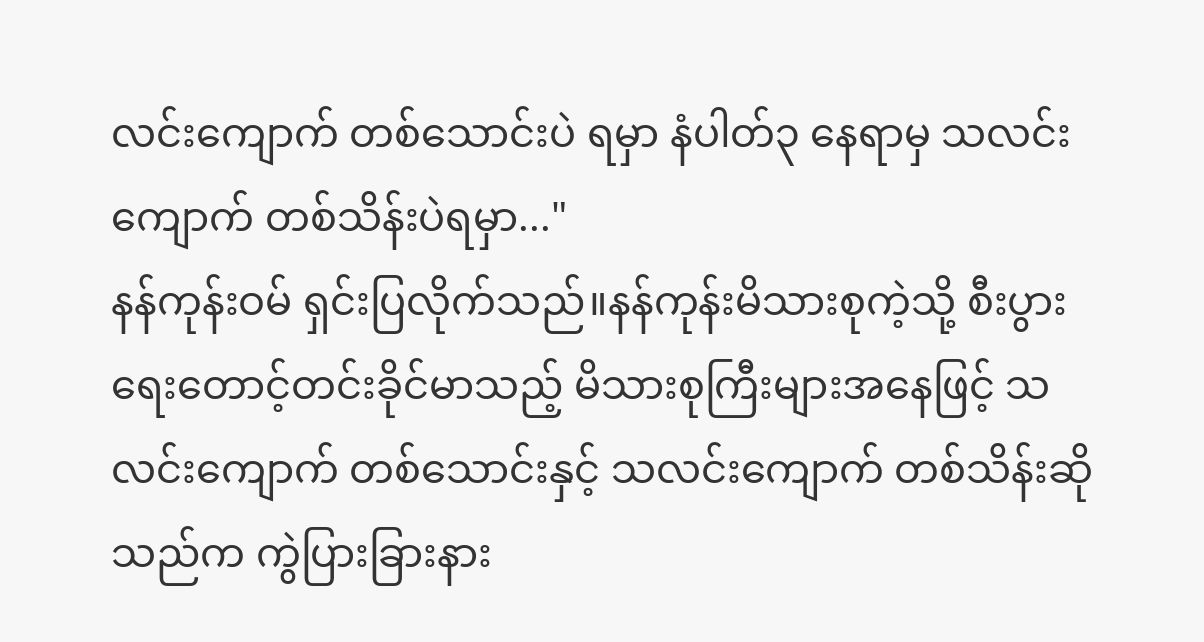လင်းကျောက် တစ်သောင်းပဲ ရမှာ နံပါတ်၃ နေရာမှ သလင်းကျောက် တစ်သိန်းပဲရမှာ..."
နန်ကုန်းဝမ် ရှင်းပြလိုက်သည်။နန်ကုန်းမိသားစုကဲ့သို့ စီးပွားရေးတောင့်တင်းခိုင်မာသည့် မိသားစုကြီးများအနေဖြင့် သလင်းကျောက် တစ်သောင်းနှင့် သလင်းကျောက် တစ်သိန်းဆိုသည်က ကွဲပြားခြားနား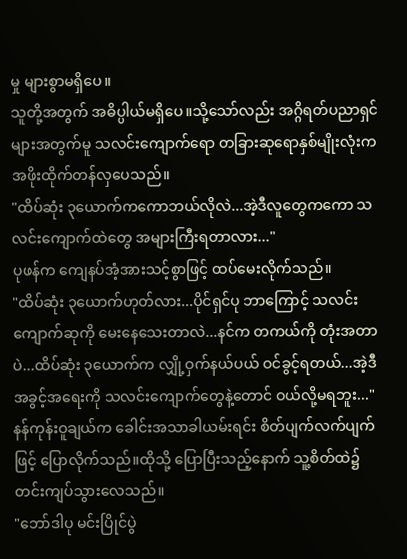မှု များစွာမရှိပေ။
သူတို့အတွက် အဓိပ္ပါယ်မရှိပေ။သို့သော်လည်း အဂ္ဂိရတ်ပညာရှင်များအတွက်မူ သလင်းကျောက်ရော တခြားဆုရောနှစ်မျိုးလုံးက အဖိုးထိုက်တန်လှပေသည်။
"ထိပ်ဆုံး ၃ယောက်ကကောဘယ်လိုလဲ...အဲ့ဒီလူတွေကကော သလင်းကျောက်ထဲတွေ အများကြီးရတာလား..."
ပုဖန်က ကျေနပ်အံ့အားသင့်စွာဖြင့် ထပ်မေးလိုက်သည်။
"ထိပ်ဆုံး ၃ယောက်ဟုတ်လား...ပိုင်ရှင်ပု ဘာကြောင့် သလင်းကျောက်ဆုကို မေးနေသေးတာလဲ...နင်က တကယ်ကို တုံးအတာပဲ...ထိပ်ဆုံး ၃ယောက်က လျှို့ဝှက်နယ်ပယ် ဝင်ခွင့်ရတယ်...အဲ့ဒီ အခွင့်အရေးကို သလင်းကျောက်တွေနဲ့တောင် ဝယ်လို့မရဘူး..."
နန်ကုန်းဝူချယ်က ခေါင်းအသာခါယမ်းရင်း စိတ်ပျက်လက်ပျက်ဖြင့် ပြောလိုက်သည်။ထိုသို့ ပြောပြီးသည့်နောက် သူ့စိတ်ထဲ၌ တင်းကျပ်သွားလေသည်။
"ဘော်ဒါပု မင်းပြိုင်ပွဲ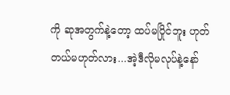ကို ဆုအတွက်နဲ့တော့ ထပ်မပြိုင်ဘူး ဟုတ်တယ်မဟုတ်လား...အဲ့ဒီလိုမလုပ်နဲ့နော်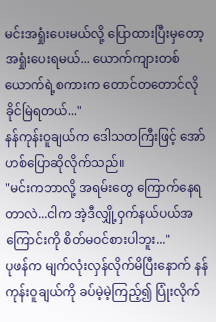မင်းအရှုံးပေးမယ်လို့ ပြောထားပြီးမှတော့ အရှုံးပေးရမယ်... ယောက်ကျားတစ်ယောက်ရဲ့စကားက တောင်တတောင်လို ခိုင်မြဲရတယ်..."
နန်ကုန်းဝူချယ်က ဒေါသတကြီးဖြင့် အော်ဟစ်ပြောဆိုလိုက်သည်။
"မင်းကဘာလို့ အရမ်းတွေ ကြောက်နေရတာလဲ...ငါက အဲ့ဒီလျှို့ဝှက်နယ်ပယ်အကြောင်းကို စိတ်မဝင်စားပါဘူး..."
ပုဖန်က မျက်လုံးလှန်လိုက်မိပြီးနောက် နန်ကုန်းဝူချယ်ကို ခပ်မဲ့မဲ့ကြည့်၍ ပြုံးလိုက်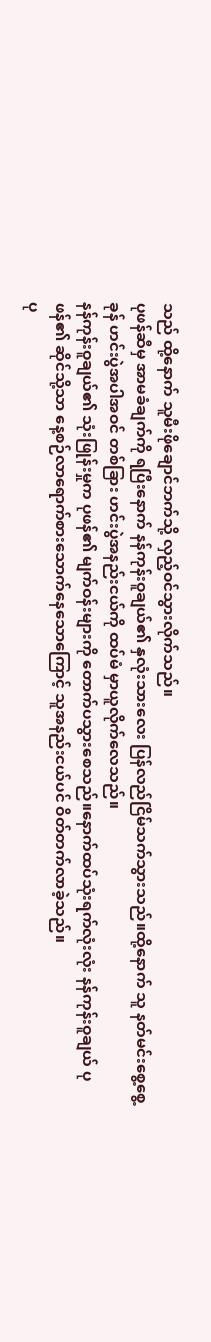သည် ထို့နောက် သူမီးဖိုချောင်ဘက်သို့ လှည့်ဝင်သွားလိုက်သည်။
ပုဖန်ဆီမှ အာမခံချက်ကို ရပြီးနောက် နန်ကုန်းဝူချယ်၏ နှလုံးသားလေး ပြန်လည်ငြိမ်သက်သွားသည်။ထို့နောက် သူ နတ်မင်းစွေ့စွေ့ခုန် ဟင်းပွဲအပါအဝင် တစ်ခြား ဟင်းပွဲအနည်းငယ်ကို ထပ်မံ မှာယူလိုက်လေသည်။
နန်ကုန်းဝူချယ်၏ သုံးဖြုန်းမှုက ပုဖန်၏ မျက်ဝန်းများကို တောက်ပသွားစေသည်။နောက်ထပ်သုံးရက်လုံးလုံး နန်ကုန်းဝူချယ် ပုဖန်၏ ဆိုင်သို့သာ နေ့စဉ်လာရောက်စားသောက်နေသောကြောင့် သူအနည်းငယ်ပင် ဝိတ်တက်လာခဲ့သည်။
ပု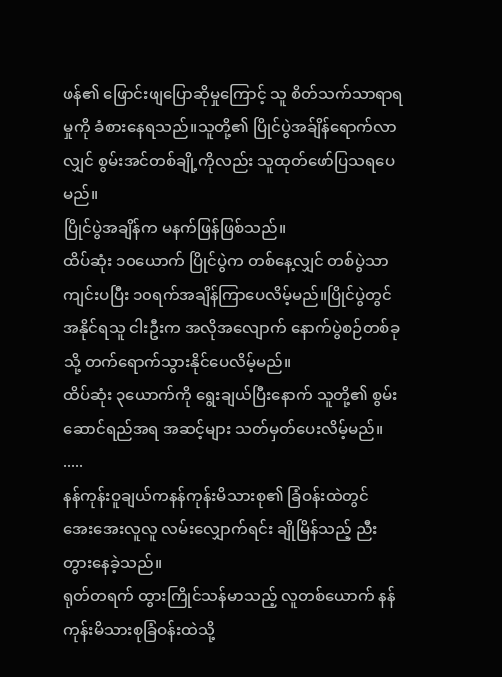ဖန်၏ ဖြောင်းဖျပြောဆိုမှုကြောင့် သူ စိတ်သက်သာရာရမှုကို ခံစားနေရသည်။သူတို့၏ ပြိုင်ပွဲအခ်ျိန်ရောက်လာလျှင် စွမ်းအင်တစ်ချို့ကိုလည်း သူထုတ်ဖော်ပြသရပေမည်။
ပြိုင်ပွဲအချိန်က မနက်ဖြန်ဖြစ်သည်။
ထိပ်ဆုံး ၁၀ယောက် ပြိုင်ပွဲက တစ်နေ့လျှင် တစ်ပွဲသာကျင်းပပြီး ၁၀ရက်အချိန်ကြာပေလိမ့်မည်။ပြိုင်ပွဲတွင် အနိုင်ရသူ ငါးဦးက အလိုအလျောက် နောက်ပွဲစဉ်တစ်ခုသို့ တက်ရောက်သွားနိုင်ပေလိမ့်မည်။
ထိပ်ဆုံး ၃ယောက်ကို ရွေးချယ်ပြီးနောက် သူတို့၏ စွမ်းဆောင်ရည်အရ အဆင့်များ သတ်မှတ်ပေးလိမ့်မည်။
.....
နန်ကုန်းဝူချယ်ကနန်ကုန်းမိသားစု၏ ခြံဝန်းထဲတွင် အေးအေးလူလူ လမ်းလျှောက်ရင်း ချိုမြိန်သည့် ညီးတွားနေခဲ့သည်။
ရုတ်တရက် ထွားကြိုင်သန်မာသည့် လူတစ်ယောက် နန်ကုန်းမိသားစုခြံဝန်းထဲသို့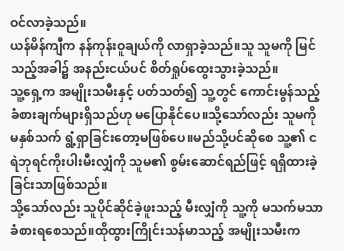ဝင်လာခဲ့သည်။
ယန်မိန်ကျီက နန်ကုန်းဝူချယ်ကို လာရှာခဲ့သည်။သူ သူမကို မြင်သည့်အခါ၌ အနည်းငယ်ပင် စိတ်ရှုပ်ထွေးသွားခဲ့သည်။
သူ့ရှေ့က အမျိုးသမီးနှင့် ပတ်သတ်၍ သူ့တွင် ကောင်းမွန်သည့် ခံစားချက်များရှိသည်ဟု မပြောနိုင်ပေ။သို့သော်လည်း သူမကို မနှစ်သက် ရွံ့ရှာခြင်းတော့မဖြစ်ပေ။မည်သို့ပင်ဆိုစေ သူ့၏ ငရဲဘုရင်ကိုးပါးမီးလျှံကို သူမ၏ စွမ်းဆောင်ရည်ဖြင့် ရရှိထားခဲ့ခြင်းသာဖြစ်သည်။
သို့သော်လည်း သူပိုင်ဆိုင်ခဲ့ဖူးသည့် မီးလျှံကို သူ့ကို မသက်မသာ ခံစားရစေသည်။ထိုထွားကြိုင်းသန်မာသည့် အမျိုးသမီးက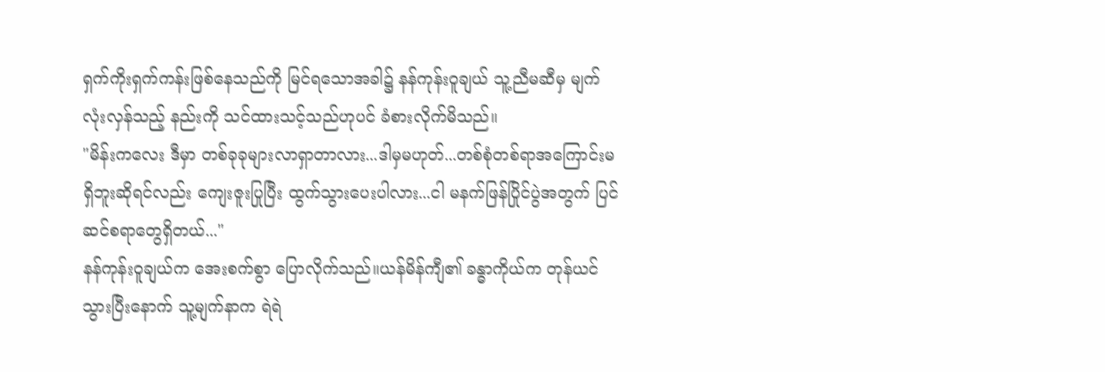ရှက်ကိုးရှက်ကန်းဖြစ်နေသည်ကို မြင်ရသောအခါ၌ နန်ကုန်းဝူချယ် သူ့ညီမဆီမှ မျက်လုံးလှန်သည့် နည်းကို သင်ထားသင့်သည်ဟုပင် ခံစားလိုက်မိသည်။
"မိန်းကလေး ဒီမှာ တစ်ခုခုများလာရှာတာလား...ဒါမှမဟုတ်...တစ်စုံတစ်ရာအကြောင်းမရှိဘူးဆိုရင်လည်း ကျေးဇူးပြုပြီး ထွက်သွားပေးပါလား...ငါ မနက်ဖြန်ပြိုင်ပွဲအတွက် ပြင်ဆင်စရာတွေရှိတယ်..."
နန်ကုန်းဝူချယ်က အေးစက်စွာ ပြောလိုက်သည်။ယန်မိန်ကျီ၏ ခန္ဓာကိုယ်က တုန်ယင်သွားပြီးနောက် သူ့မျက်နာက ရဲရဲ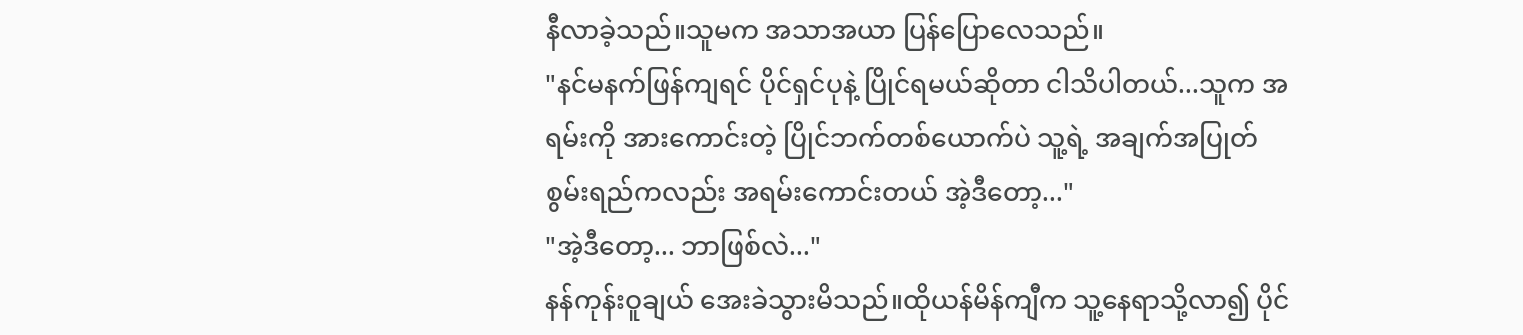နီလာခဲ့သည်။သူမက အသာအယာ ပြန်ပြောလေသည်။
"နင်မနက်ဖြန်ကျရင် ပိုင်ရှင်ပုနဲ့ ပြိုင်ရမယ်ဆိုတာ ငါသိပါတယ်...သူက အရမ်းကို အားကောင်းတဲ့ ပြိုင်ဘက်တစ်ယောက်ပဲ သူ့ရဲ့ အချက်အပြုတ်စွမ်းရည်ကလည်း အရမ်းကောင်းတယ် အဲ့ဒီတော့..."
"အဲ့ဒီတော့... ဘာဖြစ်လဲ..."
နန်ကုန်းဝူချယ် အေးခဲသွားမိသည်။ထိုယန်မိန်ကျီက သူ့နေရာသို့လာ၍ ပိုင်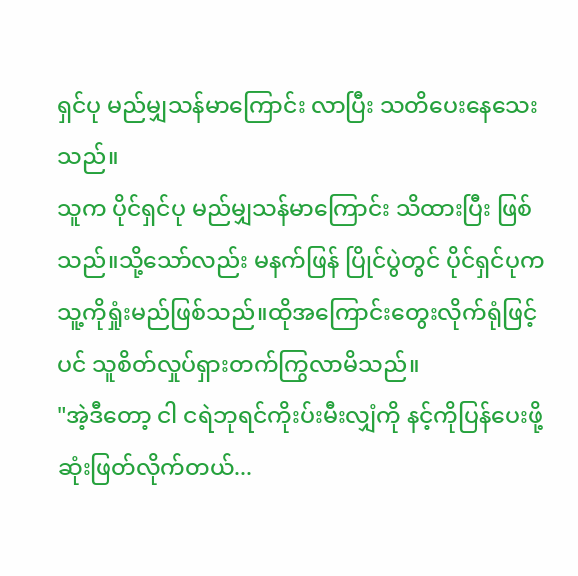ရှင်ပု မည်မျှသန်မာကြောင်း လာပြီး သတိပေးနေသေးသည်။
သူက ပိုင်ရှင်ပု မည်မျှသန်မာကြောင်း သိထားပြီး ဖြစ်သည်။သို့သော်လည်း မနက်ဖြန် ပြိုင်ပွဲတွင် ပိုင်ရှင်ပုက သူ့ကိုရှုံးမည်ဖြစ်သည်။ထိုအကြောင်းတွေးလိုက်ရုံဖြင့်ပင် သူစိတ်လှုပ်ရှားတက်ကြွလာမိသည်။
"အဲ့ဒီတော့ ငါ ငရဲဘုရင်ကိုးပ်းမီးလျှံကို နင့်ကိုပြန်ပေးဖို့ ဆုံးဖြတ်လိုက်တယ်...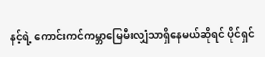နင့်ရဲ့ ကောင်းကင်ကမ္ဘာမြေမီးလျှံသာရှိနေမယ်ဆိုရင် ပိုင်ရှင်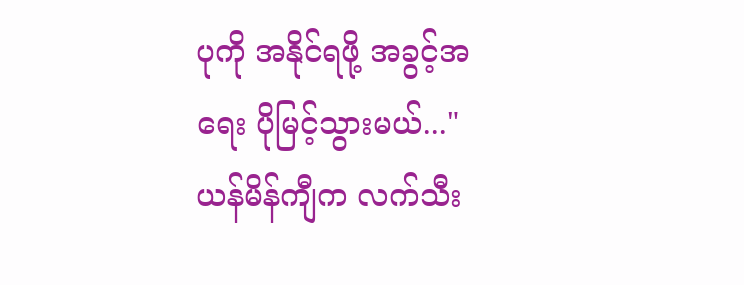ပုကို အနိုင်ရဖို့ အခွင့်အရေး ပိုမြင့်သွားမယ်..."
ယန်မိန်ကျီက လက်သီး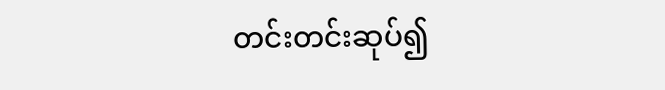တင်းတင်းဆုပ်၍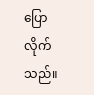ပြောလိုက်သည်။